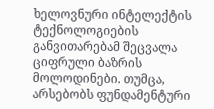ხელოვნური ინტელექტის ტექნოლოგიების განვითარებამ შეცვალა ციფრული ბაზრის მოლოდინები. თუმცა, არსებობს ფუნდამენტური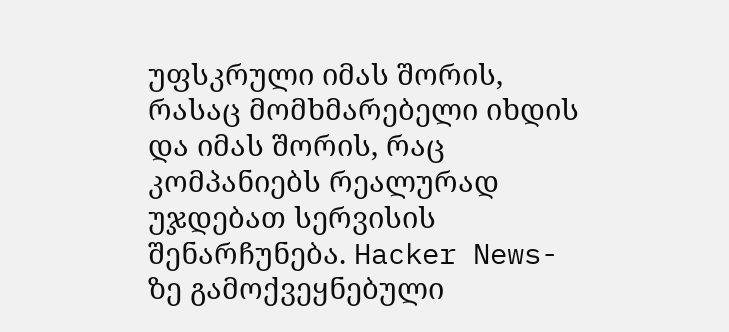უფსკრული იმას შორის, რასაც მომხმარებელი იხდის და იმას შორის, რაც კომპანიებს რეალურად უჯდებათ სერვისის შენარჩუნება. Hacker News-ზე გამოქვეყნებული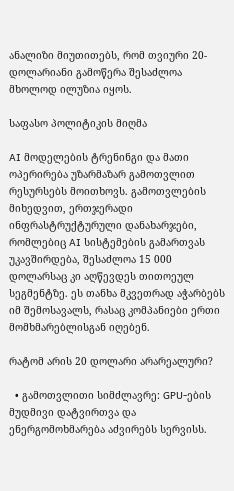ანალიზი მიუთითებს, რომ თვიური 20-დოლარიანი გამოწერა შესაძლოა მხოლოდ ილუზია იყოს.

საფასო პოლიტიკის მიღმა

AI მოდელების ტრენინგი და მათი ოპერირება უზარმაზარ გამოთვლით რესურსებს მოითხოვს. გამოთვლების მიხედვით, ერთჯერადი ინფრასტრუქტურული დანახარჯები, რომლებიც AI სისტემების გამართვას უკავშირდება, შესაძლოა 15 000 დოლარსაც კი აღწევდეს თითოეულ სეგმენტზე. ეს თანხა მკვეთრად აჭარბებს იმ შემოსავალს, რასაც კომპანიები ერთი მომხმარებლისგან იღებენ.

რატომ არის 20 დოლარი არარეალური?

  • გამოთვლითი სიმძლავრე: GPU-ების მუდმივი დატვირთვა და ენერგომოხმარება აძვირებს სერვისს.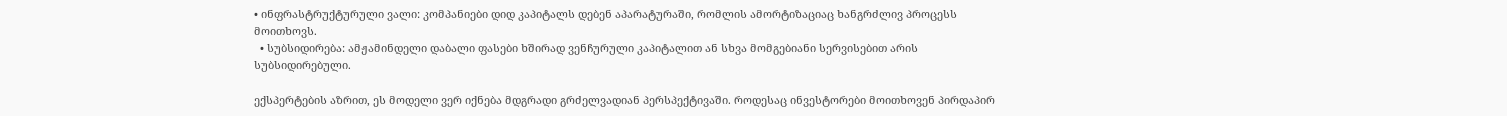• ინფრასტრუქტურული ვალი: კომპანიები დიდ კაპიტალს დებენ აპარატურაში, რომლის ამორტიზაციაც ხანგრძლივ პროცესს მოითხოვს.
  • სუბსიდირება: ამჟამინდელი დაბალი ფასები ხშირად ვენჩურული კაპიტალით ან სხვა მომგებიანი სერვისებით არის სუბსიდირებული.

ექსპერტების აზრით, ეს მოდელი ვერ იქნება მდგრადი გრძელვადიან პერსპექტივაში. როდესაც ინვესტორები მოითხოვენ პირდაპირ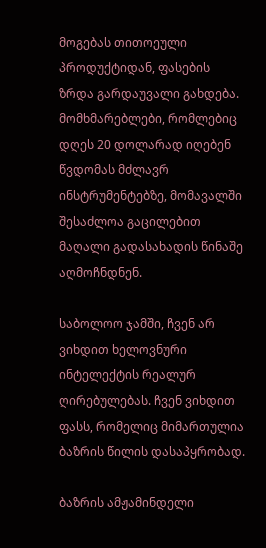მოგებას თითოეული პროდუქტიდან, ფასების ზრდა გარდაუვალი გახდება. მომხმარებლები, რომლებიც დღეს 20 დოლარად იღებენ წვდომას მძლავრ ინსტრუმენტებზე, მომავალში შესაძლოა გაცილებით მაღალი გადასახადის წინაშე აღმოჩნდნენ.

საბოლოო ჯამში, ჩვენ არ ვიხდით ხელოვნური ინტელექტის რეალურ ღირებულებას. ჩვენ ვიხდით ფასს, რომელიც მიმართულია ბაზრის წილის დასაპყრობად.

ბაზრის ამჟამინდელი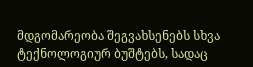მდგომარეობა შეგვახსენებს სხვა ტექნოლოგიურ ბუშტებს, სადაც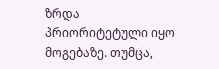ზრდა პრიორიტეტული იყო მოგებაზე. თუმცა,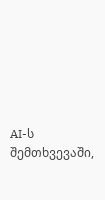AI-ს შემთხვევაში,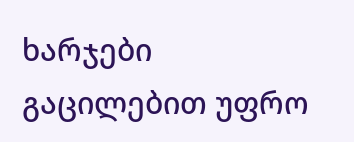ხარჯები გაცილებით უფრო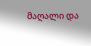მაღალი და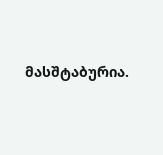მასშტაბურია.